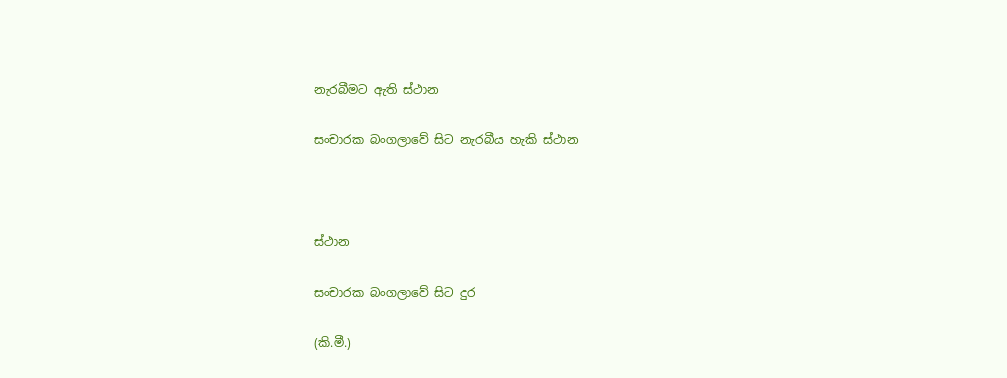නැරබීමට ඇති ස්ථාන

සංචාරක බංගලාවේ සිට නැරබීය හැකි ස්ථාන



ස්ථාන

සංචාරක බංගලාවේ සිට දුර

(කි.මී.)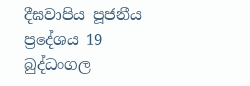දීඝවාපිය පූජනීය ප්‍රදේශය 19
බුද්ධංගල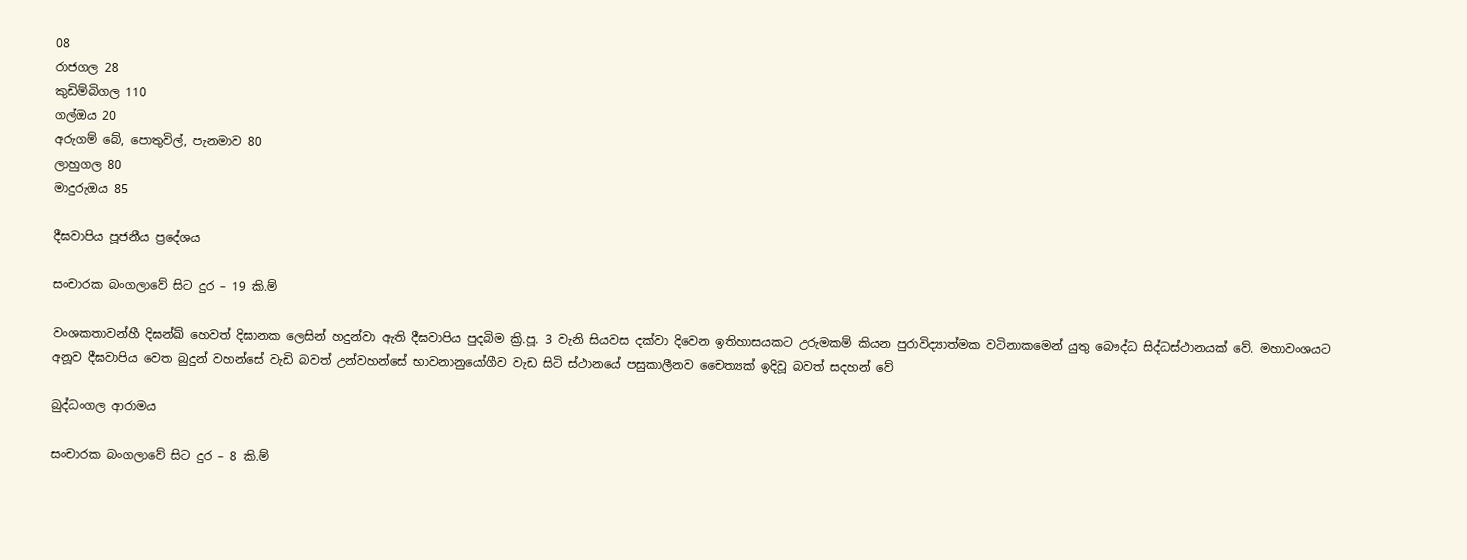08
රාජගල 28
කුඩිම්බිගල 110
ගල්ඔය 20
අරුගම් බේ, පොතුවිල්, පැනමාව 80
ලාහුගල 80
මාදුරුඔය 85

දීඝවාපිය පූජනීය ප්‍රදේශය

සංචාරක බංගලාවේ සිට දුර – 19 කි.ම්

වංශකතාවන්හී දිඝන්ඛ් හෙවත් දිඝානක ලෙසින් හදුන්වා ඇති දීඝවාපිය පුදබිම ක්‍රි.පූ. 3 වැනි සියවස දක්වා දිවෙන ඉතිහාසයකට උරුමකම් කියන පුරාවිද්‍යාත්මක වටිනාකමෙන් යුතු බෞද්ධ සිද්ධස්ථානයක් වේ. මහාවංශයට අනූව දීඝවාපිය වෙත බුදුන් වහන්සේ වැඩි බවත් උන්වහන්සේ භාවනානුයෝගීව වැඩ සිටි ස්ථානයේ පසුකාලීනව චෛත්‍යක් ඉදිවූ බවත් සදහන් වේ

බුද්ධංගල ආරාමය

සංචාරක බංගලාවේ සිට දුර – 8 කි.ම්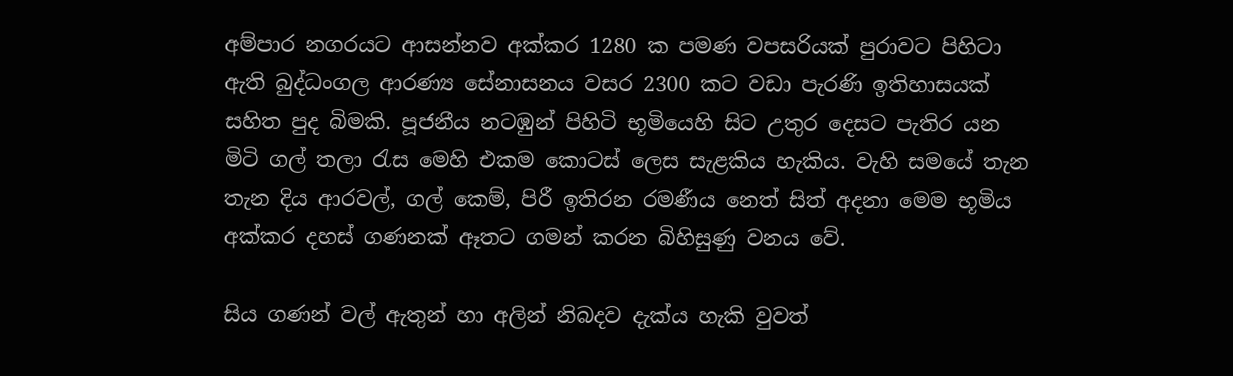අම්පාර නගරයට ආසන්නව අක්කර 1280 ක පමණ වපසරියක් පුරාවට පිහිටා ඇති බුද්ධංගල ආරණ්‍ය සේනාසනය වසර 2300 කට වඩා පැරණි ඉතිහාසයක් සහිත පුද බිමකි. පූජනීය නටඹුන් පිහිටි භූමියෙහි සිට උතුර දෙසට පැතිර යන මිටි ගල් තලා රැස මෙහි එකම කොටස් ලෙස සැළකිය හැකිය. වැහි සමයේ තැන තැන දිය ආරවල්, ගල් කෙම්, පිරී ඉතිරන රමණීය‍ නෙත් සිත් අදනා මෙම භූමිය අක්කර දහස් ගණනක් ඈතට ගමන් කරන බිහිසුණු වනය වේ.

සිය ගණන් වල් ඇතුන් හා අලින් නිබදව දැක්ය හැකි වුවත්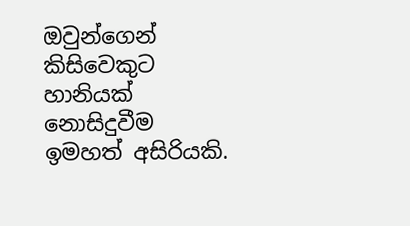ඔවුන්ගෙන් කිසිවෙකුට හානියක් නොසිදුවීම ඉමහත් අසිරියකි.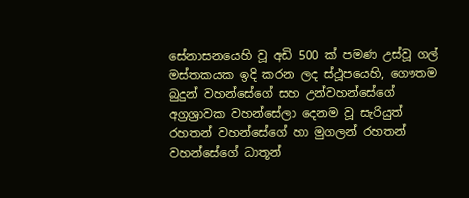සේනාසනයෙහි වූ අඩි 500 ක් පමණ උස්වූ ගල් මස්තකයක ඉදි කරන ලද ස්ථූපයෙහි, ගෞතම බුදුන් වහන්සේගේ සහ උන්වහන්සේගේ අග්‍රශ්‍රාවක වහන්සේලා දෙනම වූ සැරියුත් රහතන් වහන්සේගේ හා මුගලන් රහතන් වහන්සේගේ ධාතූන්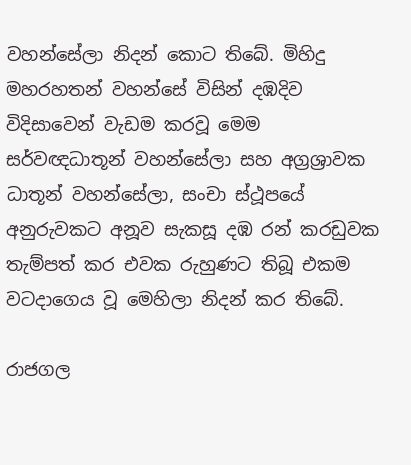වහන්සේලා නිදන් කොට තිබේ. මිහිදු මහරහතන් වහන්සේ විසින් දඹදිව විදිසාවෙන් වැඩම කරවූ මෙම සර්වඥධාතූන් වහන්සේලා සහ අග්‍රශ්‍රාවක ධාතූන් වහන්සේලා, සංචා ස්ථූපයේ අනුරුවකට අනූව සැකසූ දඹ රන් කරඩුවක තැම්පත් කර එවක රුහුණට තිබූ එකම වටදාගෙය වූ මෙහිලා නිදන් කර තිබේ.

රාජගල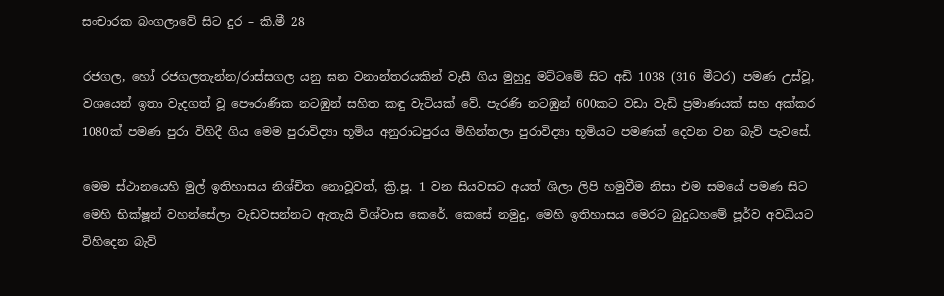සංචාරක බංගලාවේ සිට දුර – කි.මී 28

රජගල, හෝ රජගලතැන්න/රාස්සගල යනු ඝන වනාන්තරයකින් වැසී ගිය මුහුදු මට්ටමේ සිට අඩි 1038 (316 මීටර) පමණ උස්වූ, වශයෙන් ඉතා වැදගත් වූ පෞරාණික නටඹුන් සහිත කඳු වැටියක් වේ. පැරණි නටඹුන් 600කට වඩා වැඩි ප්‍රමාණයක් සහ අක්කර 1080ක් පමණ පුරා විහිදී ගිය මෙම පුරාවිද්‍යා භූමිය අනුරාධපුරය මිහින්තලා පුරාවිද්‍යා භූමියට පමණක් දෙවන වන බැව් පැවසේ.

මෙම ස්ථානයෙහි මුල් ඉතිහාසය නිශ්චිත නොවූවත්, ක්‍රි.පූ. 1 වන සියවසට අයත් ශිලා ලිපි හමුවීම නිසා එම සමයේ පමණ සිට මෙහි භික්ෂූන් වහන්සේලා වැඩවසන්නට ඇතැයි විශ්වාස කෙරේ. කෙසේ නමුදු, මෙහි ඉතිහාසය මෙරට බුදුධහමේ පූර්ව අවධියට විහිදෙන බැව්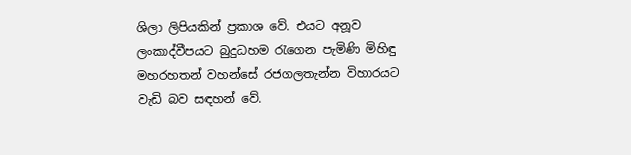ශිලා ලිපියකින් ප්‍රකාශ වේ. එයට අනූව ලංකාද්වීපයට බුදුධහම රැගෙන පැමිණි මිහිඳු මහරහතන් වහන්සේ රජගලතැන්න විහාරයට වැඩි බව සඳහන් වේ.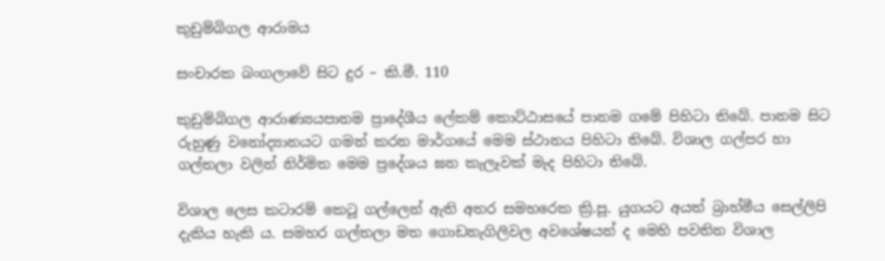කුඩුම්බිගල ආරාමය

සංචාරක බංගලාවේ සිට දුර – කි.මී. 110

කුඩුම්බිගල ආරාණ්‍යයපානම ප්‍රාදේශීය ලේකම් කොට්ඨාසයේ පානම ගමේ පිහිටා තිබේ. පානම සිට රුහුණු වනෝද්‍යානයට ගමන් කරන මාර්ගයේ මෙම ස්ථානය පිහිටා තිබේ. විශාල ගල්පර හා ගල්තලා වලින් නිර්මිත මෙම ප්‍රදේශය ඝන කැලෑවක් මැද පිහිටා තිබේ.

විශාල ලෙස කටාරම් කෙටූ ගල්ලෙන් ඇති අතර සමහරෙක ක්‍රි.පූ. යුගයට අයත් බ්‍රාහ්මීය සෙල්ලිපි දැකිය හැකි ය. සමහර ගල්තලා මත ගොඩනැගිලිවල අවශේෂයන් ද මෙහි පවතින විශාල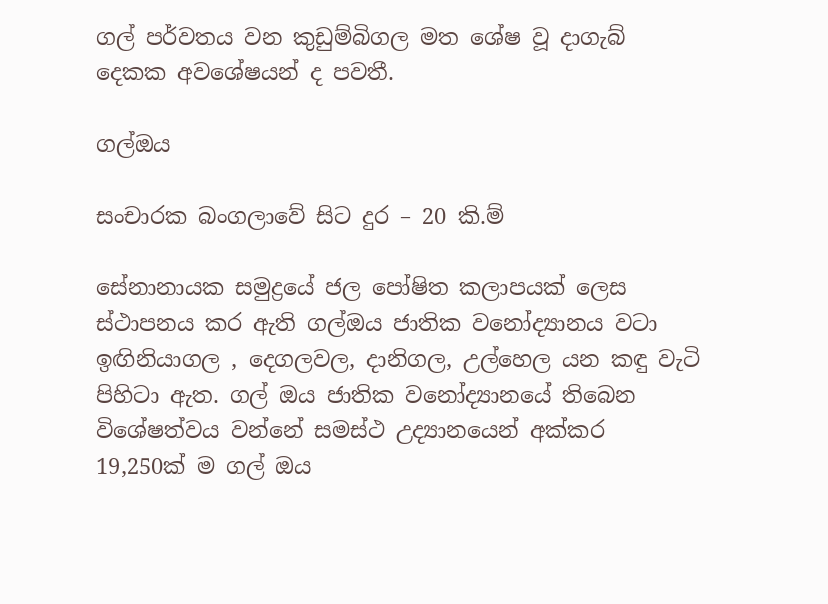ගල් පර්වතය වන කුඩුම්බිගල මත ශේෂ වූ දාගැබ් දෙකක අවශේෂයන් ද පවතී.

ගල්ඔය

සංචාරක බංගලාවේ සිට දුර – 20 කි.ම්

සේනානායක සමුද්‍රයේ ජල පෝෂිත කලාපයක් ලෙස ස්ථාපනය කර ඇති ගල්ඔය ජාතික වනෝද්‍යානය වටා ඉඟිනියාගල , දෙගලවල, දානිගල, උල්හෙල යන කඳු වැටි පිහිටා ඇත. ගල් ඔය ජාතික වනෝද්‍යානයේ තිබෙන විශේෂත්වය වන්නේ සමස්ථ උද්‍යානයෙන් අක්කර 19,250ක් ම ගල් ඔය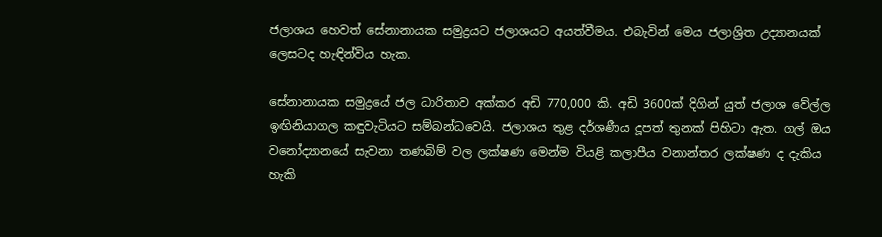ජලාශය හෙවත් සේනානායක සමුද්‍රයට ජලාශයට අයත්වීමය. එබැවින් මෙය ජලාශ්‍රිත උද්‍යානයක් ලෙසටද හැඳින්විය හැක.

සේනානායක සමුද්‍රයේ ජල ධාරිතාව අක්කර අඩි 770,000 කි. අඩි 3600ක් දිගින් යුත් ජලාශ වේල්ල ඉඟිනියාගල කඳුවැටියට සම්බන්ධවෙයි. ජලාශය තුළ දර්ශණීය දූපත් තුනක් පිහිටා ඇත. ගල් ඔය වනෝද්‍යානයේ සැවනා තණබිම් වල ලක්ෂණ මෙන්ම වියළි කලාපීය වනාන්තර ලක්ෂණ ද දැකිය හැකි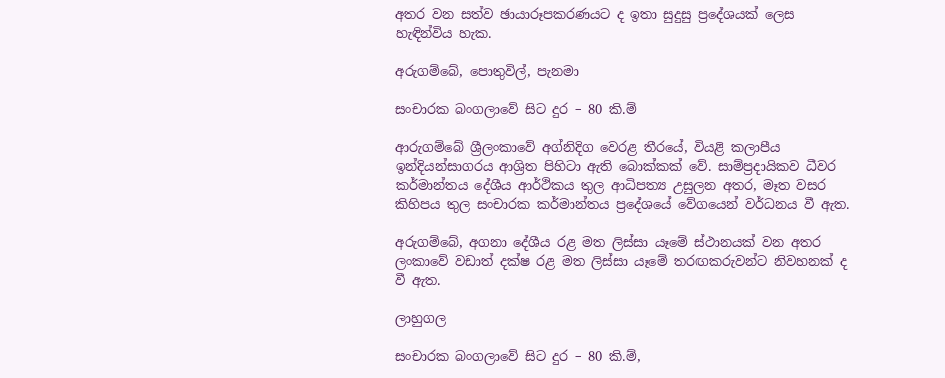අතර වන සත්ව ඡායාරූපකරණයට ද ඉතා සුදුසු ප්‍රදේශයක් ලෙස හැඳින්විය හැක.

අරුගම්බේ, පොතුවිල්, පැනමා

සංචාරක බංගලාවේ සිට දුර – 80 කි.ම්

ආරුගම්බේ ශ්‍රීලංකාවේ අග්නිදිග වෙරළ තීරයේ, වියළි කලාපීය ඉන්දියන්සාගරය ආශ්‍රිත පිහිටා ඇති බොක්කක් වේ. සාම්ප්‍රදායිකව ධීවර කර්මාන්තය දේශීය ආර්ථිකය තුල ආධිපත්‍ය උසුලන අතර, මෑත වසර කිහිපය තුල සංචාරක කර්මාන්තය ප්‍රදේශයේ වේගයෙන් වර්ධනය වී ඇත.

අරුගම්බේ, අගනා දේශීය රළ මත ලිස්සා යෑමේ ස්ථානයක් වන අතර ලංකාවේ වඩාත් දක්ෂ රළ මත ලිස්සා යෑමේ තරඟකරුවන්ට නිවහනක් ද වී ඇත.

ලාහුගල

සංචාරක බංගලාවේ සිට දුර – 80 කි.ම්,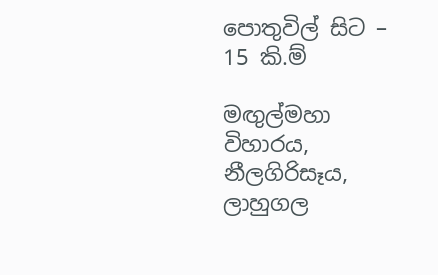පොතුවිල් සිට – 15 කි.ම්

මඟුල්මහා විහාරය, නීලගිරිසෑය, ලාහුගල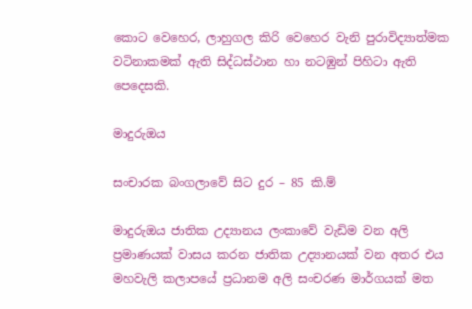කොට වෙහෙර, ලාහුගල කිරි වෙහෙර වැනි පුරාවිද්‍යාත්මක වටිනාකමක් ඇති සිද්ධස්ථාන හා නටඹුන් පිහිටා ඇති පෙදෙසකි.

මාදුරුඔය

සංචාරක බංගලාවේ සිට දුර – 85 කි.ම්

මාදුරුඔය ජාතික උද්‍යානය ලංකාවේ වැඩිම වන අලි ප්‍රමාණයක් වාසය කරන ජාතික උද්‍යානයක් වන අතර එය මහවැලි කලාපයේ ප්‍රධානම අලි සංචරණ මාර්ගයක් මත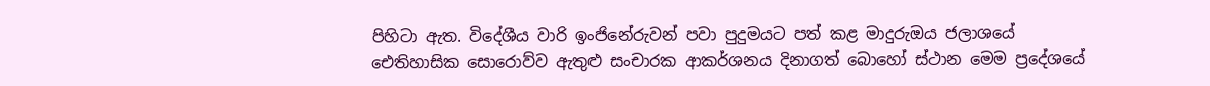පිහිටා ඇත. විදේශීය වාරි ඉංජිනේරුවන් පවා පුදුමයට පත් කළ මාදුරුඔය ජලාශයේ ඓතිහාසික සොරොව්ව ඇතුළු සංචාරක ආකර්ශනය දිනාගත් බොහෝ ස්ථාන මෙම ප්‍රදේශයේ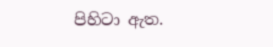පිහිටා ඇත.